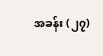အခန်း (၂၇)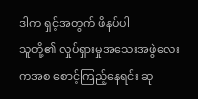ဒါက ရှင့်အတွက် ဖိနပ်ပါ
သူတို့၏ လှုပ်ရှားမှုအသေးအဖွဲလေးကအစ စောင့်ကြည့်နေရင်း ဆု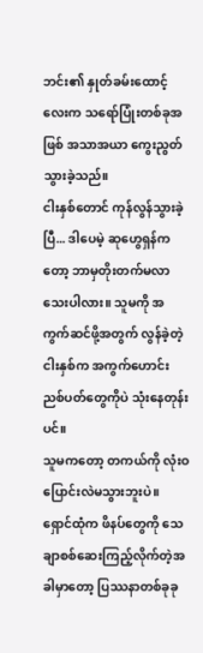ဘင်း၏ နှုတ်ခမ်းထောင့်လေးက သရော်ပြုံးတစ်ခုအဖြစ် အသာအယာ ကွေးညွတ်သွားခဲ့သည်။
ငါးနှစ်တောင် ကုန်လွန်သွားခဲ့ပြီ... ဒါပေမဲ့ ဆုဟွေရှန်ကတော့ ဘာမှတိုးတက်မလာသေးပါလား။ သူမကို အကွက်ဆင်ဖို့အတွက် လွန်ခဲ့တဲ့ ငါးနှစ်က အကွက်ဟောင်း ညစ်ပတ်တွေကိုပဲ သုံးနေတုန်းပင်။
သူမကတော့ တကယ်ကို လုံးဝပြောင်းလဲမသွားဘူးပဲ။
ရှောင်ထုံက ဖိနပ်တွေကို သေချာစစ်ဆေးကြည့်လိုက်တဲ့အခါမှာတော့ ပြဿနာတစ်ခုခု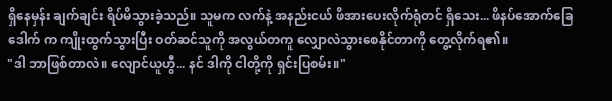ရှိနေမှန်း ချက်ချင်း ရိပ်မိသွားခဲ့သည်။ သူမက လက်နဲ့ အနည်းငယ် ဖိအားပေးလိုက်ရုံတင် ရှိသေး... ဖိနပ်အောက်ခြေဒေါက် က ကျိုးထွက်သွားပြီး ဝတ်ဆင်သူကို အလွယ်တကူ လျှောလဲသွားစေနိုင်တာကို တွေ့လိုက်ရ၏။
"ဒါ ဘာဖြစ်တာလဲ။ လျောင်ယူဟွီ... နင် ဒါကို ငါတို့ကို ရှင်းပြစမ်း။"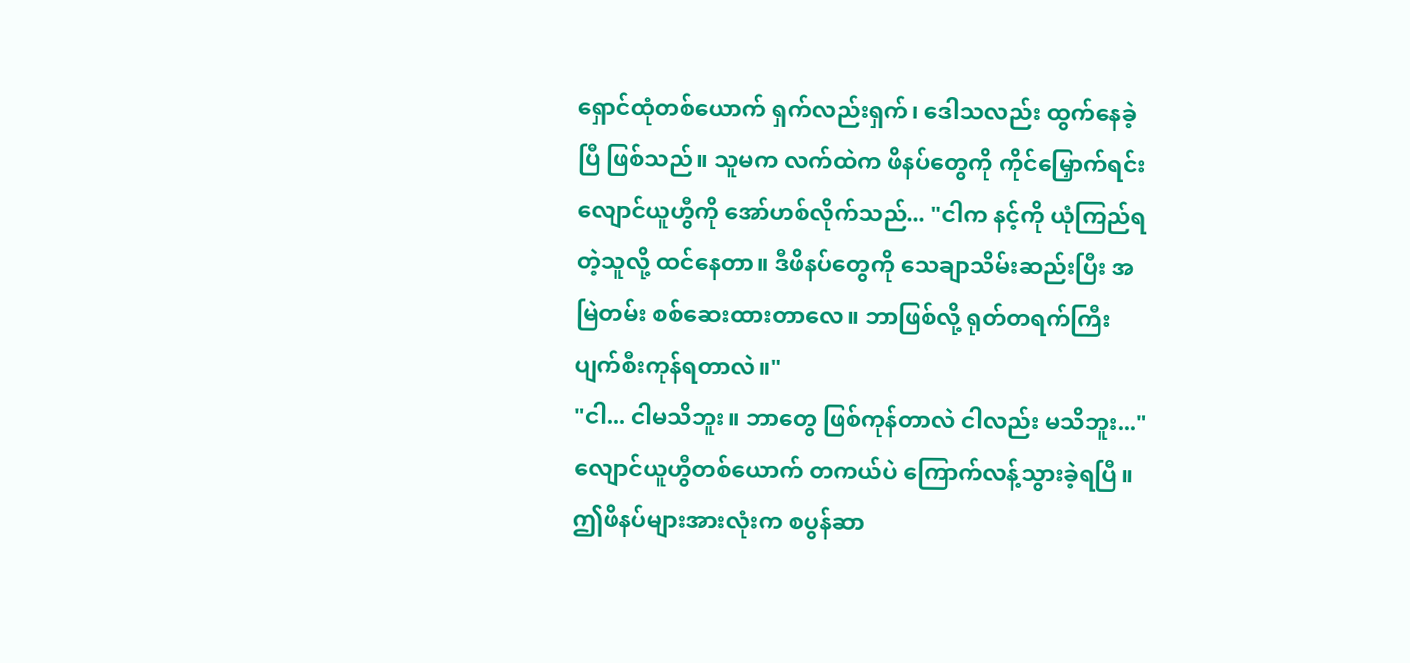ရှောင်ထုံတစ်ယောက် ရှက်လည်းရှက်၊ ဒေါသလည်း ထွက်နေခဲ့ပြီ ဖြစ်သည်။ သူမက လက်ထဲက ဖိနပ်တွေကို ကိုင်မြှောက်ရင်း လျောင်ယူဟွီကို အော်ဟစ်လိုက်သည်... "ငါက နင့်ကို ယုံကြည်ရတဲ့သူလို့ ထင်နေတာ။ ဒီဖိနပ်တွေကို သေချာသိမ်းဆည်းပြီး အမြဲတမ်း စစ်ဆေးထားတာလေ။ ဘာဖြစ်လို့ ရုတ်တရက်ကြီး ပျက်စီးကုန်ရတာလဲ။"
"ငါ... ငါမသိဘူး။ ဘာတွေ ဖြစ်ကုန်တာလဲ ငါလည်း မသိဘူး..." လျောင်ယူဟွီတစ်ယောက် တကယ်ပဲ ကြောက်လန့်သွားခဲ့ရပြီ။ ဤဖိနပ်များအားလုံးက စပွန်ဆာ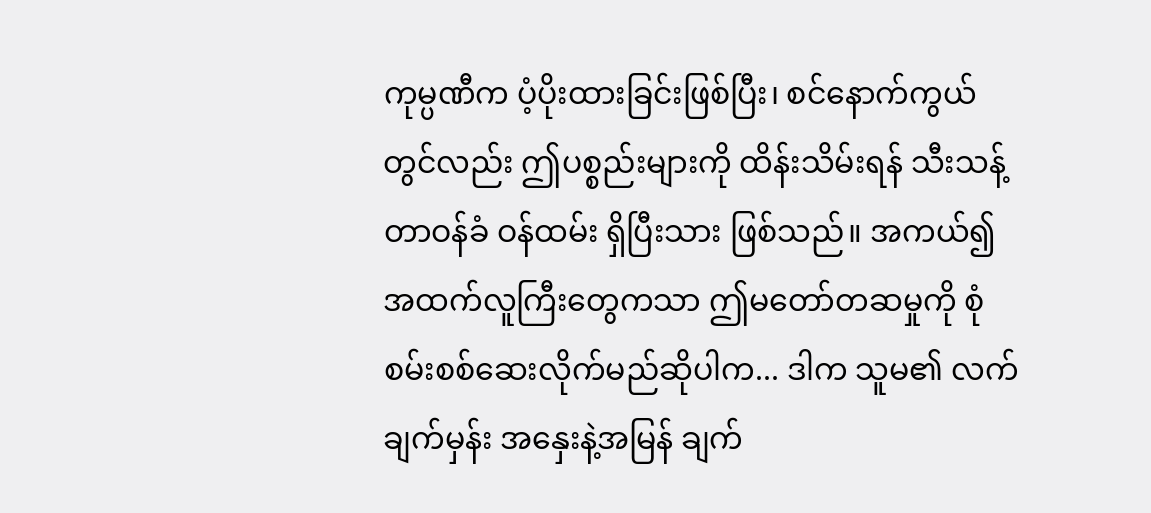ကုမ္ပဏီက ပံ့ပိုးထားခြင်းဖြစ်ပြီး၊ စင်နောက်ကွယ်တွင်လည်း ဤပစ္စည်းများကို ထိန်းသိမ်းရန် သီးသန့်တာဝန်ခံ ဝန်ထမ်း ရှိပြီးသား ဖြစ်သည်။ အကယ်၍ အထက်လူကြီးတွေကသာ ဤမတော်တဆမှုကို စုံစမ်းစစ်ဆေးလိုက်မည်ဆိုပါက... ဒါက သူမ၏ လက်ချက်မှန်း အနှေးနဲ့အမြန် ချက်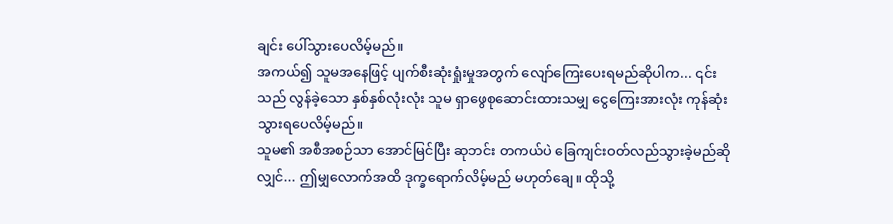ချင်း ပေါ်သွားပေလိမ့်မည်။
အကယ်၍ သူမအနေဖြင့် ပျက်စီးဆုံးရှုံးမှုအတွက် လျော်ကြေးပေးရမည်ဆိုပါက... ၎င်းသည် လွန်ခဲ့သော နှစ်နှစ်လုံးလုံး သူမ ရှာဖွေစုဆောင်းထားသမျှ ငွေကြေးအားလုံး ကုန်ဆုံးသွားရပေလိမ့်မည်။
သူမ၏ အစီအစဉ်သာ အောင်မြင်ပြီး ဆုဘင်း တကယ်ပဲ ခြေကျင်းဝတ်လည်သွားခဲ့မည်ဆိုလျှင်... ဤမျှလောက်အထိ ဒုက္ခရောက်လိမ့်မည် မဟုတ်ချေ။ ထိုသို့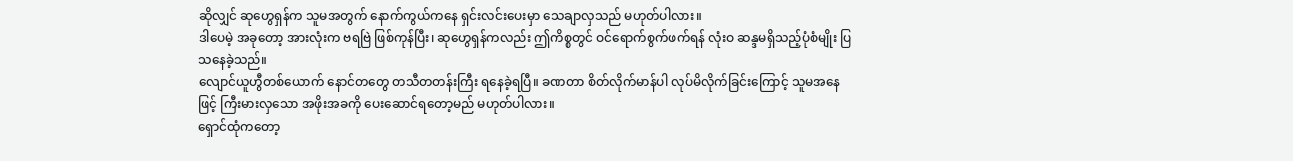ဆိုလျှင် ဆုဟွေရှန်က သူမအတွက် နောက်ကွယ်ကနေ ရှင်းလင်းပေးမှာ သေချာလှသည် မဟုတ်ပါလား။
ဒါပေမဲ့ အခုတော့ အားလုံးက ဗရဗြဲ ဖြစ်ကုန်ပြီး၊ ဆုဟွေရှန်ကလည်း ဤကိစ္စတွင် ဝင်ရောက်စွက်ဖက်ရန် လုံးဝ ဆန္ဒမရှိသည့်ပုံစံမျိုး ပြသနေခဲ့သည်။
လျောင်ယူဟွီတစ်ယောက် နောင်တတွေ တသီတတန်းကြီး ရနေခဲ့ရပြီ။ ခဏတာ စိတ်လိုက်မာန်ပါ လုပ်မိလိုက်ခြင်းကြောင့် သူမအနေဖြင့် ကြီးမားလှသော အဖိုးအခကို ပေးဆောင်ရတော့မည် မဟုတ်ပါလား။
ရှောင်ထုံကတော့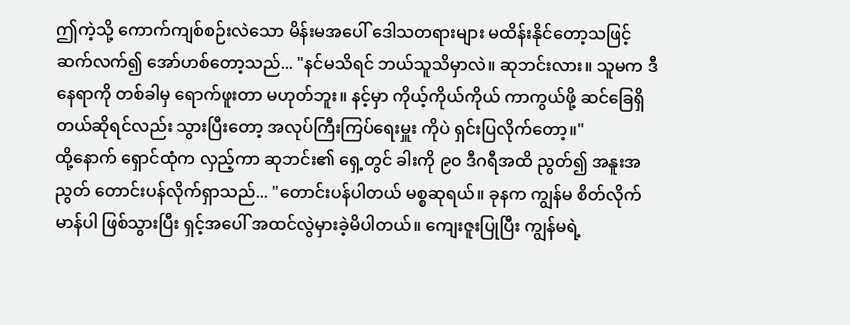ဤကဲ့သို့ ကောက်ကျစ်စဉ်းလဲသော မိန်းမအပေါ် ဒေါသတရားများ မထိန်းနိုင်တော့သဖြင့် ဆက်လက်၍ အော်ဟစ်တော့သည်... "နင်မသိရင် ဘယ်သူသိမှာလဲ။ ဆုဘင်းလား။ သူမက ဒီနေရာကို တစ်ခါမှ ရောက်ဖူးတာ မဟုတ်ဘူး။ နင့်မှာ ကိုယ့်ကိုယ်ကိုယ် ကာကွယ်ဖို့ ဆင်ခြေရှိတယ်ဆိုရင်လည်း သွားပြီးတော့ အလုပ်ကြီးကြပ်ရေးမှူး ကိုပဲ ရှင်းပြလိုက်တော့။"
ထို့နောက် ရှောင်ထုံက လှည့်ကာ ဆုဘင်း၏ ရှေ့တွင် ခါးကို ၉၀ ဒီဂရီအထိ ညွတ်၍ အနူးအညွတ် တောင်းပန်လိုက်ရှာသည်... "တောင်းပန်ပါတယ် မစ္စဆုရယ်။ ခုနက ကျွန်မ စိတ်လိုက်မာန်ပါ ဖြစ်သွားပြီး ရှင့်အပေါ် အထင်လွဲမှားခဲ့မိပါတယ်။ ကျေးဇူးပြုပြီး ကျွန်မရဲ့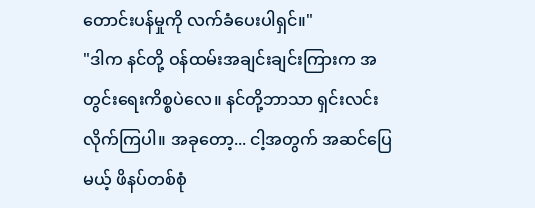တောင်းပန်မှုကို လက်ခံပေးပါရှင်။"
"ဒါက နင်တို့ ဝန်ထမ်းအချင်းချင်းကြားက အတွင်းရေးကိစ္စပဲလေ။ နင်တို့ဘာသာ ရှင်းလင်းလိုက်ကြပါ။ အခုတော့... ငါ့အတွက် အဆင်ပြေမယ့် ဖိနပ်တစ်စုံ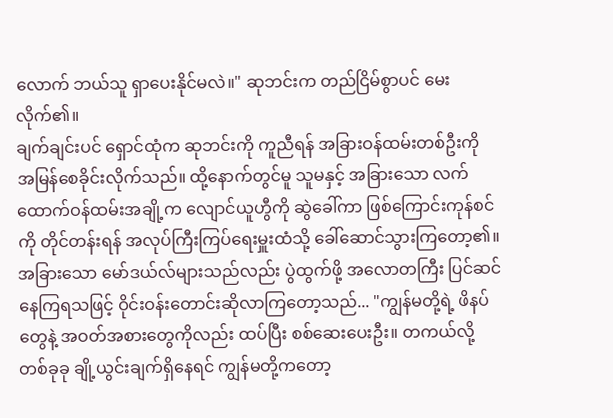လောက် ဘယ်သူ ရှာပေးနိုင်မလဲ။" ဆုဘင်းက တည်ငြိမ်စွာပင် မေးလိုက်၏။
ချက်ချင်းပင် ရှောင်ထုံက ဆုဘင်းကို ကူညီရန် အခြားဝန်ထမ်းတစ်ဦးကို အမြန်စေခိုင်းလိုက်သည်။ ထို့နောက်တွင်မူ သူမနှင့် အခြားသော လက်ထောက်ဝန်ထမ်းအချို့က လျောင်ယူဟွီကို ဆွဲခေါ်ကာ ဖြစ်ကြောင်းကုန်စင်ကို တိုင်တန်းရန် အလုပ်ကြီးကြပ်ရေးမှူးထံသို့ ခေါ်ဆောင်သွားကြတော့၏။
အခြားသော မော်ဒယ်လ်များသည်လည်း ပွဲထွက်ဖို့ အလောတကြီး ပြင်ဆင်နေကြရသဖြင့် ဝိုင်းဝန်းတောင်းဆိုလာကြတော့သည်... "ကျွန်မတို့ရဲ့ ဖိနပ်တွေနဲ့ အဝတ်အစားတွေကိုလည်း ထပ်ပြီး စစ်ဆေးပေးဦး။ တကယ်လို့ တစ်ခုခု ချို့ယွင်းချက်ရှိနေရင် ကျွန်မတို့ကတော့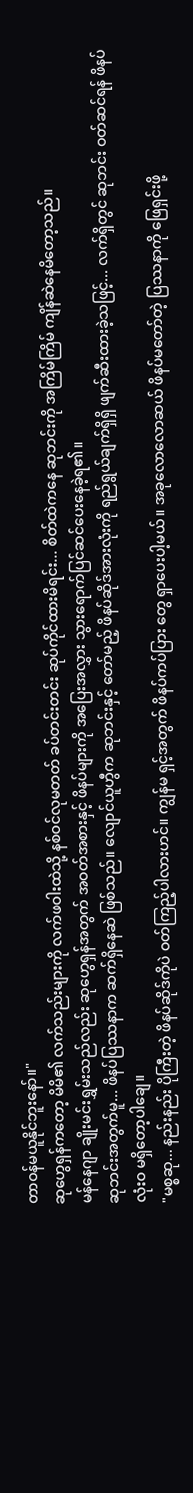တာဝန်မယူနိုင်ဘူးနော်။"
ဆုဟွေရှန်ကတော့ မိမိ၏ လက်သည်းများကို လက်ဖဝါးထဲသို့ နစ်ဝင်လုမတတ် ခပ်တင်းတင်း ဆုပ်ကိုင်ထားမိရင်း... စိတ်ထဲကနေ ဆုဘင်းကို အကြိမ်ကြိမ် ကျိန်ဆဲနေမိတော့သည်။
မန်နေဂျာ ချိုးမင်းရွှမ်းသည်လည်း ဆုဟွေရှန်အတွက် အဝတ်အစားနှင့် ဖိနပ်များကို အပြေးအလွှား သွားရောက်ပြင်ဆင်ပေးနေခဲ့ရ၏။
ဆုဘင်းအတွက်မူ... ဖိနပ်ပြဿနာက ဆက်ရှိနေဆဲ ဖြစ်သည်။ လျောင်ယူဟွီက ဆုဘင်းနှင့် တော်မည့် ဖိနပ်ဆိုဒ်အားလုံးကို ရည်ရွယ်ချက်ရှိရှိ ဖျက်ဆီးထားခဲ့သဖြင့်... လက်ရှိတွင် ဆုဘင်း ဝတ်ဆင်ရန် ဖိနပ် လုံးဝ မရှိတော့ပါချေ။
"မစ္စဆု... နည်းနည်း ပိုကြီးတဲ့ ဖိနပ်ဆိုဒ်ကိုပဲ ဝတ်ကြည့်ပါလားဟင်။ ကျွန်မ ရှင့်အတွက် ဖိနပ်ကပ်ပြား တွေ ရှာပေးပါ့မယ်။ အခုလောလောဆယ် ဖိနပ်မတော်တဲ့ ပြဿနာကို ဖြေရှင်းဖို့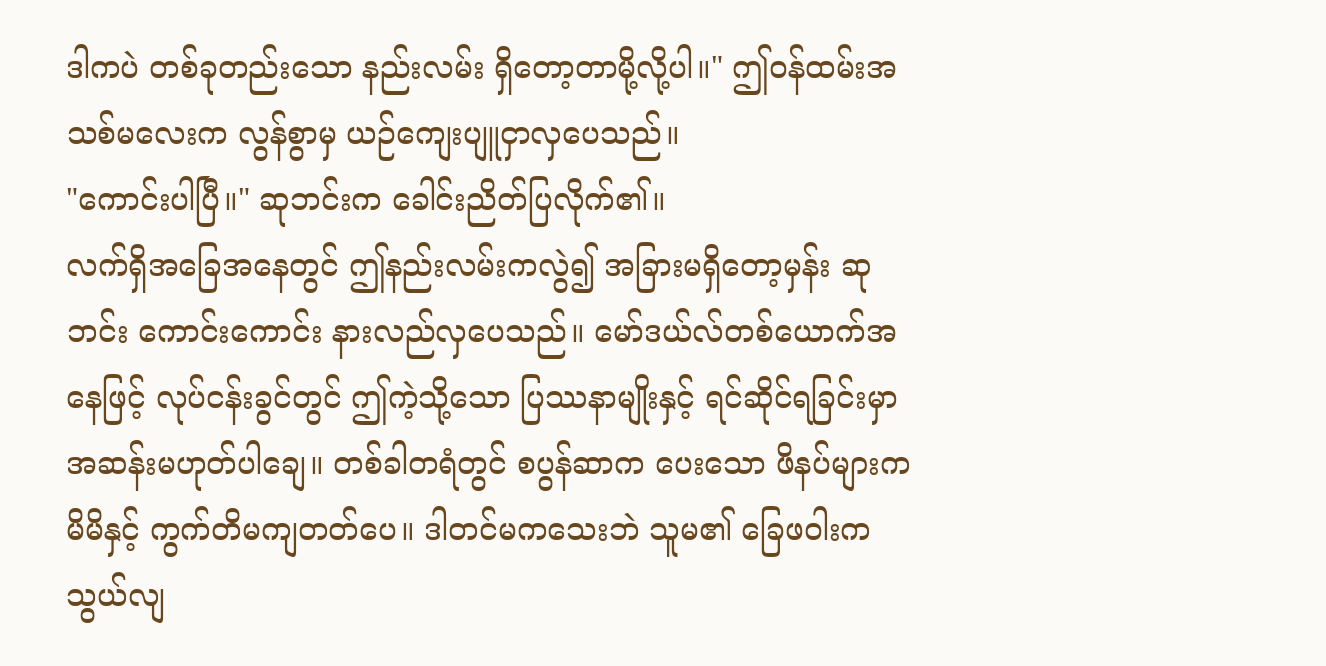ဒါကပဲ တစ်ခုတည်းသော နည်းလမ်း ရှိတော့တာမို့လို့ပါ။" ဤဝန်ထမ်းအသစ်မလေးက လွန်စွာမှ ယဉ်ကျေးပျူငှာလှပေသည်။
"ကောင်းပါပြီ။" ဆုဘင်းက ခေါင်းညိတ်ပြလိုက်၏။
လက်ရှိအခြေအနေတွင် ဤနည်းလမ်းကလွဲ၍ အခြားမရှိတော့မှန်း ဆုဘင်း ကောင်းကောင်း နားလည်လှပေသည်။ မော်ဒယ်လ်တစ်ယောက်အနေဖြင့် လုပ်ငန်းခွင်တွင် ဤကဲ့သို့သော ပြဿနာမျိုးနှင့် ရင်ဆိုင်ရခြင်းမှာ အဆန်းမဟုတ်ပါချေ။ တစ်ခါတရံတွင် စပွန်ဆာက ပေးသော ဖိနပ်များက မိမိနှင့် ကွက်တိမကျတတ်ပေ။ ဒါတင်မကသေးဘဲ သူမ၏ ခြေဖဝါးက သွယ်လျ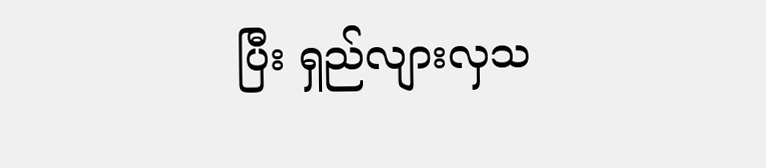ပြီး ရှည်လျားလှသ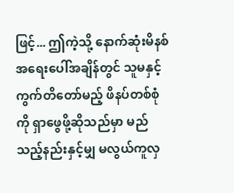ဖြင့်... ဤကဲ့သို့ နောက်ဆုံးမိနစ် အရေးပေါ်အချိန်တွင် သူမနှင့် ကွက်တိတော်မည့် ဖိနပ်တစ်စုံကို ရှာဖွေဖို့ဆိုသည်မှာ မည်သည့်နည်းနှင့်မျှ မလွယ်ကူလှ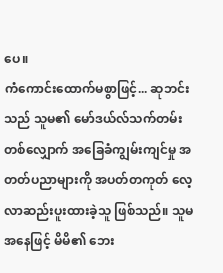ပေ။
ကံကောင်းထောက်မစွာဖြင့်... ဆုဘင်းသည် သူမ၏ မော်ဒယ်လ်သက်တမ်းတစ်လျှောက် အခြေခံကျွမ်းကျင်မှု အတတ်ပညာများကို အပတ်တကုတ် လေ့လာဆည်းပူးထားခဲ့သူ ဖြစ်သည်။ သူမအနေဖြင့် မိမိ၏ ဘေး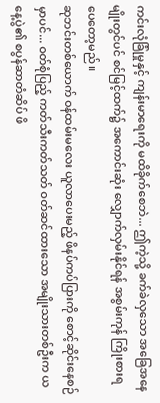ကင်းလုံခြုံမှုနှင့် ကျန်းမာရေးကို မထိခိုက်စေဘဲ... ဤကဲ့သို့ ခက်ခဲလှသော အခြေအနေမျိုးတွင်ပင် စင်မြင့်ထက်၌ အကောင်းဆုံး လျှောက်လှမ်းနိုင်ရန် အစွမ်းကုန် ကြိုးစားရပေတော့မည်။
ဆုဘင်းတစ်ယောက် ဝန်ထမ်းမလေး ယူလာပေးမည့် ဖိနပ်ကပ်ပြားကို စောင့်ဆိုင်းနေစဉ်မှာပင်... ဝတ်စုံပြည့် ကတ်သီးကတ်သတ် ဝတ်ဆင်ထားသော အမျိုးသားတစ်ဦးက ယနေ့ပွဲ၏ စပွန်ဆာတံဆိပ် ဖိ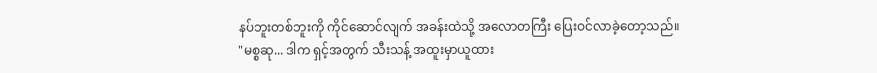နပ်ဘူးတစ်ဘူးကို ကိုင်ဆောင်လျက် အခန်းထဲသို့ အလောတကြီး ပြေးဝင်လာခဲ့တော့သည်။
"မစ္စဆု... ဒါက ရှင့်အတွက် သီးသန့် အထူးမှာယူထား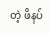တဲ့ ဖိနပ်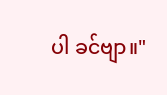ပါ ခင်ဗျာ။"